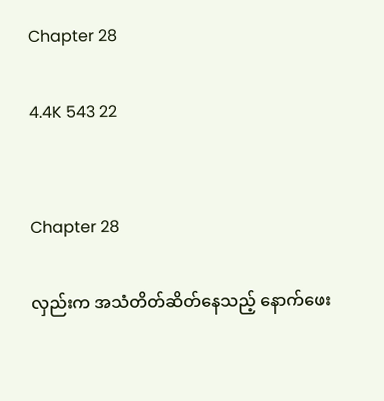Chapter 28

4.4K 543 22


Chapter 28

လှည်းက အသံတိတ်ဆိတ်နေသည့် နောက်ဖေး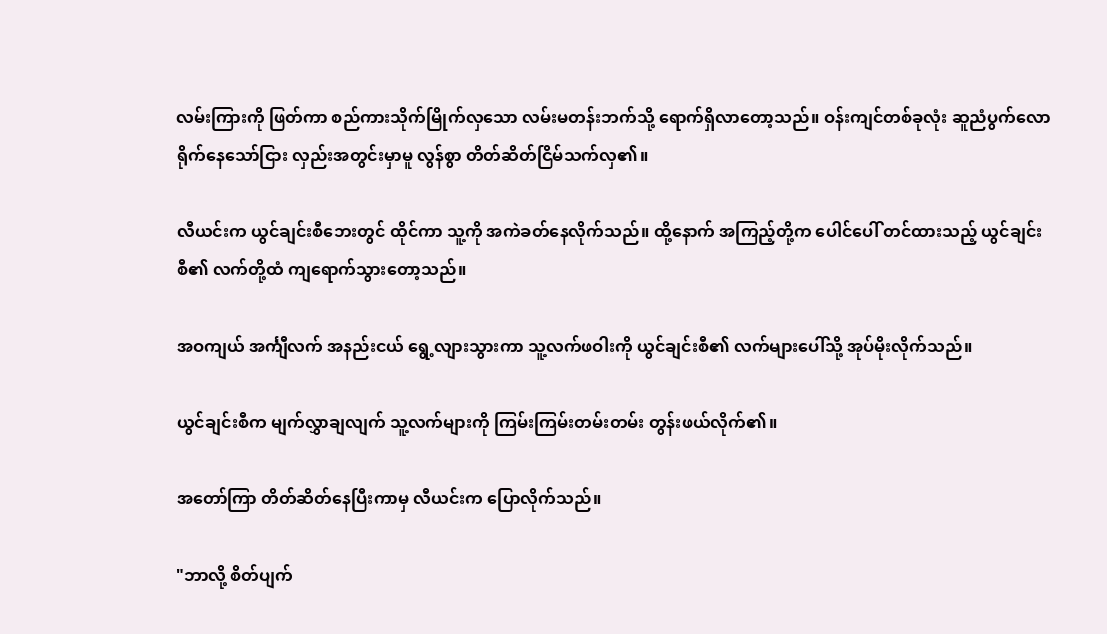လမ်းကြားကို ဖြတ်ကာ စည်ကားသိုက်မြိုက်လှသော လမ်းမတန်းဘက်သို့ ရောက်ရှိလာတော့သည်။ ဝန်းကျင်တစ်ခုလုံး ဆူညံပွက်လောရိုက်နေသော်ငြား လှည်းအတွင်းမှာမူ လွန်စွာ တိတ်ဆိတ်ငြိမ်သက်လှ၏။

လီယင်းက ယွင်ချင်းစီဘေးတွင် ထိုင်ကာ သူ့ကို အကဲခတ်နေလိုက်သည်။ ထို့နောက် အကြည့်တို့က ပေါင်ပေါ် တင်ထားသည့် ယွင်ချင်းစီ၏ လက်တို့ထံ ကျရောက်သွားတော့သည်။

အဝကျယ် အင်္ကျီလက် အနည်းငယ် ရွေ့လျားသွားကာ သူ့လက်ဖဝါးကို ယွင်ချင်းစီ၏ လက်များပေါ်သို့ အုပ်မိုးလိုက်သည်။

ယွင်ချင်းစီက မျက်လွှာချလျက် သူ့လက်များကို ကြမ်းကြမ်းတမ်းတမ်း တွန်းဖယ်လိုက်၏။

အတော်ကြာ တိတ်ဆိတ်နေပြီးကာမှ လီယင်းက ပြောလိုက်သည်။

"ဘာလို့ စိတ်ပျက်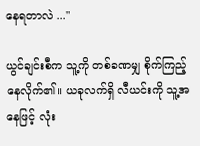နေရတာလဲ ..."

ယွင်ချင်းစီက သူ့ကို တစ်ခဏမျှ စိုက်ကြည့်နေလိုက်၏။ ယခုလက်ရှိ လီယင်းကို သူ့အနေဖြင့် လုံး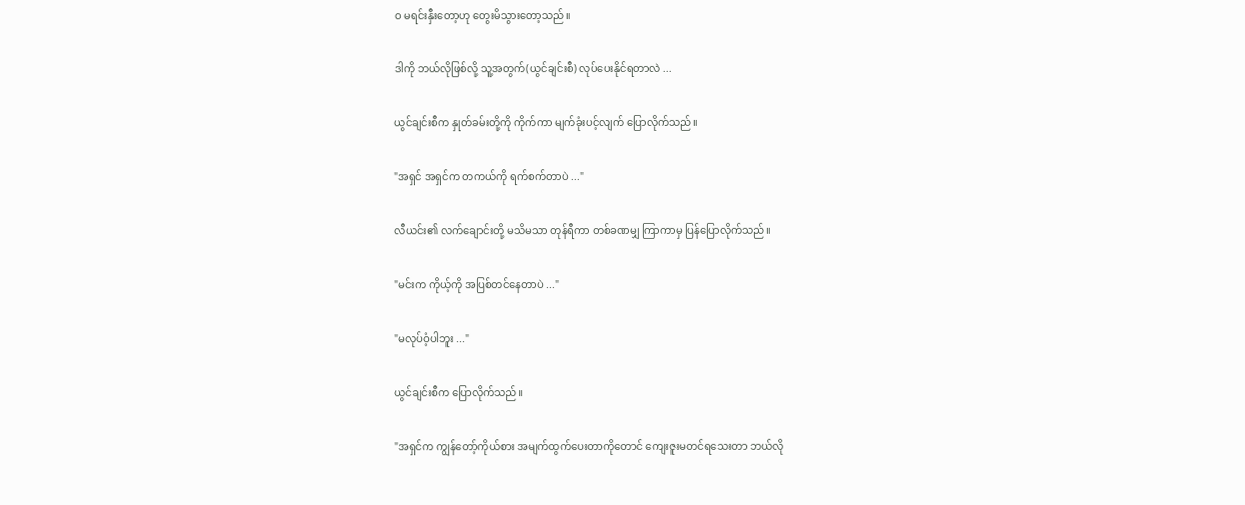ဝ မရင်းနှီးတော့ဟု တွေးမိသွားတော့သည်။

ဒါကို ဘယ်လိုဖြစ်လို့ သူ့အတွက်(ယွင်ချင်းစီ) လုပ်ပေးနိုင်ရတာလဲ ...

ယွင်ချင်းစီက နှုတ်ခမ်းတို့ကို ကိုက်ကာ မျက်ခုံးပင့်လျက် ပြောလိုက်သည်။

"အရှင် အရှင်က တကယ်ကို ရက်စက်တာပဲ ..."

လီယင်း၏ လက်ချောင်းတို့ မသိမသာ တုန်ရီကာ တစ်ခဏမျှ ကြာကာမှ ပြန်ပြောလိုက်သည်။

"မင်းက ကိုယ့်ကို အပြစ်တင်နေတာပဲ ..."

"မလုပ်ဝံ့ပါဘူး ..."

ယွင်ချင်းစီက ပြောလိုက်သည်။

"အရှင်က ကျွန်တော့်ကိုယ်စား အမျက်ထွက်ပေးတာကိုတောင် ကျေးဇူးမတင်ရသေးတာ ဘယ်လို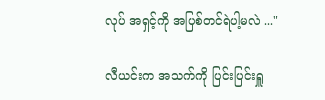လုပ် အရှင့်ကို အပြစ်တင်ရဲပါ့မလဲ ..."

လီယင်းက အသက်ကို ပြင်းပြင်းရှူ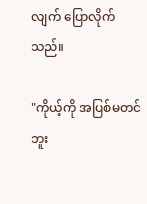လျက် ပြောလိုက်သည်။

"ကိုယ့်ကို အပြစ်မတင်ဘူး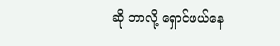ဆို ဘာလို့ ရှောင်ဖယ်နေ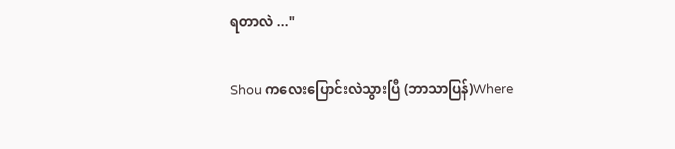ရတာလဲ ..."

Shou ကလေးပြောင်းလဲသွားပြီ (ဘာသာပြန်)Where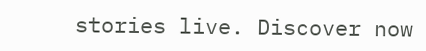stories live. Discover now